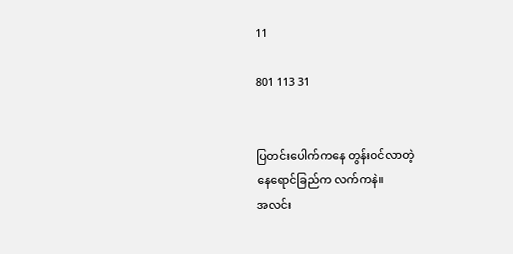11

801 113 31


ပြတင်းပေါက်ကနေ တွန်း၀င်လာတဲ့
နေရောင်ခြည်က လက်ကနဲ။
အလင်း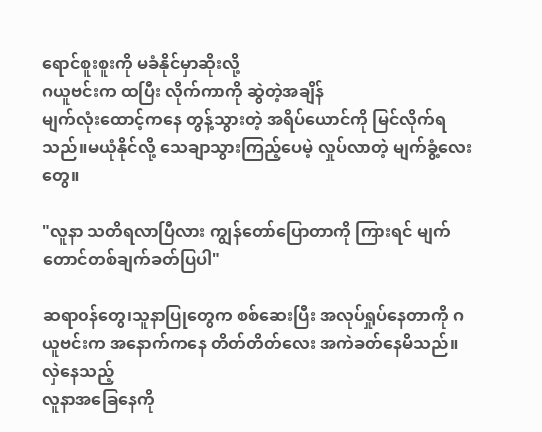ရောင်စူးစူးကို မခံနိုင်မှာဆိုးလို့
ဂယူဗင်းက ထပြီး လိုက်ကာကို ဆွဲတဲ့အချိန်
မျက်လုံးထောင့်ကနေ တွန့်သွားတဲ့ အရိပ်ယောင်ကို မြင်လိုက်ရသည်။မယုံနိုင်လို့ သေချာသွားကြည့်ပေမဲ့ လှုပ်လာတဲ့ မျက်ခွံ့လေးတွေ။

"လူနာ သတိရလာပြီလား ကျွန်တော်ပြောတာကို ကြားရင် မျက်တောင်တစ်ချက်ခတ်ပြပါ"

ဆရာ၀န်တွေ၊သူနာပြုတွေက စစ်ဆေးပြီး အလုပ်ရှုပ်နေတာကို ဂယူဗင်းက အနောက်ကနေ တိတ်တိတ်လေး အကဲခတ်နေမိသည်။ လှဲနေသည့်
လူနာအခြေနေကို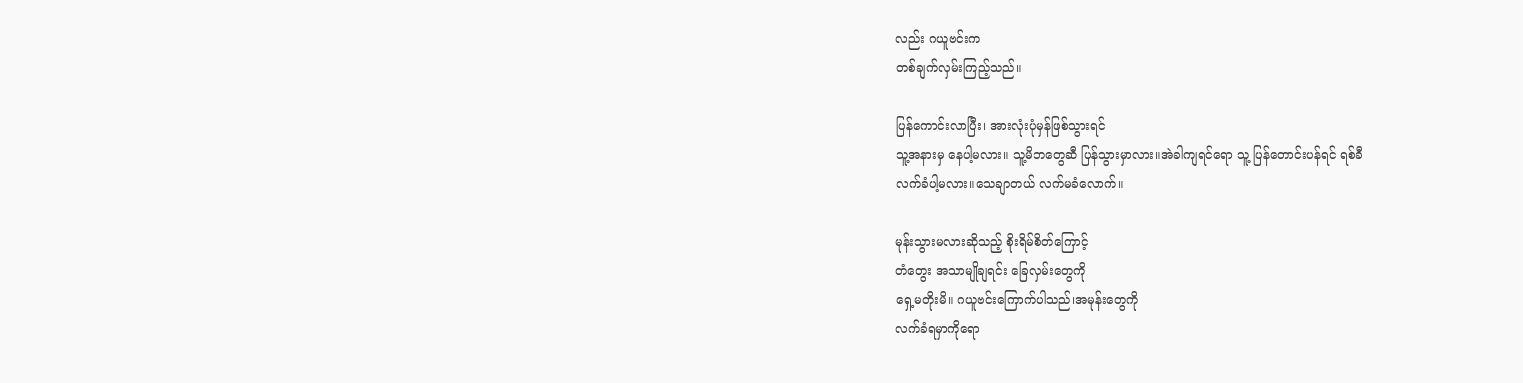လည်း ဂယူဗင်းက
တစ်ချက်လှမ်းကြည့်သည်။

ပြန်ကောင်းလာပြီး၊ အားလုံးပုံမှန်ဖြစ်သွားရင်
သူ့အနားမှ နေပါ့မလား။ သူ့မိဘတွေဆီ ပြန်သွားမှာလား။အဲခါကျရင်ရော သူ့ ပြန်တောင်းပန်ရင် ရစ်ခီ
လက်ခံပါ့မလား။သေချာတယ် လက်မခံလောက်။

မုန်းသွားမလားဆိုသည့် စိုးရိမ်စိတ်ကြောင့်
တံတွေး အသာမျိုချရင်း ခြေလှမ်းတွေကို
ရှေ့မတိုးမိ။ ဂယူဗင်းကြောက်ပါသည်၊အမုန်းတွေကို
လက်ခံရမှာကိုရော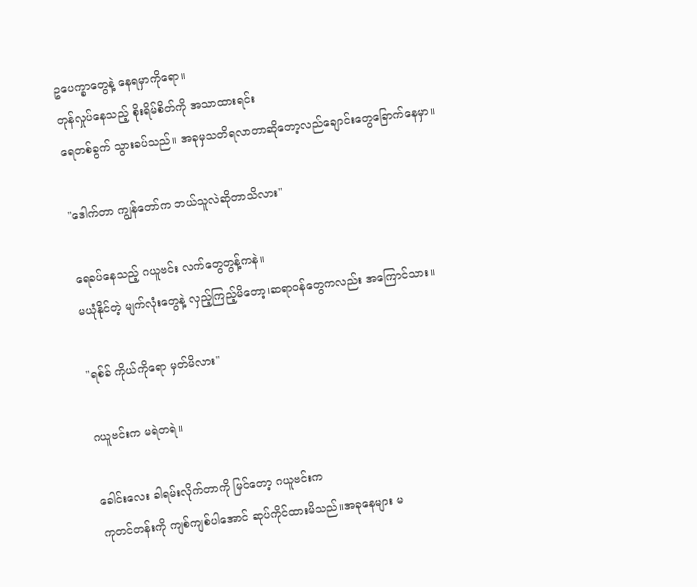ဥပေက္ခာတွေနဲ့ နေရမှာကိုရော။
တုန်လှုပ်နေသည့် စိုးရိမ်စိတ်ကို အသာထားရင်း
ရေတစ်ခွက် သွားခပ်သည်။ အခုမှသတိရလာတာဆိုတော့လည်ချောင်းတွေခြောက်နေမှာ။

"ဒေါက်တာ ကျွန်တော်က ဘယ်သူလဲဆိုတာသိလား"

ရေခပ်နေသည့် ဂယူဗင်း လက်တွေတွန့်ကနဲ။
မယုံနိုင်တဲ့ မျက်လုံးတွေနဲ့ လှည့်ကြည့်မိတော့၊ဆရာ၀န်တွေကလည်း အကြောင်သား။

"ရစ်ခ် ကိုယ်ကိုရော မှတ်မိလား"

ဂယူဗင်းက မရဲတရဲ။

ခေါင်းလေး ခါရမ်းလိုက်တာကို မြင်တော့ ဂယူဗင်းက
ကုတင်တန်းကို ကျစ်ကျစ်ပါအောင် ဆုပ်ကိုင်ထားမိသည်။အခုနေများ မ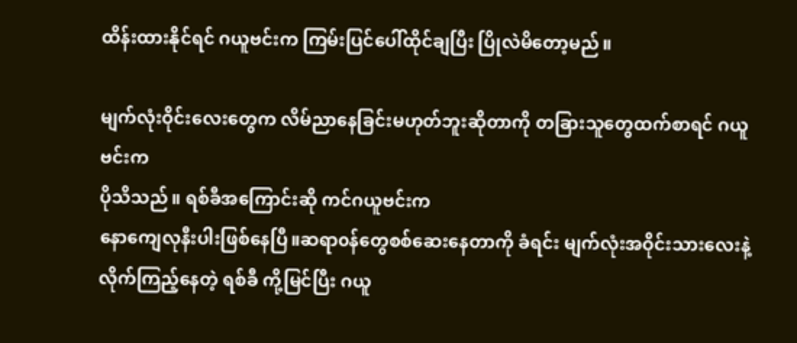ထိန်းထားနိုင်ရင် ဂယူဗင်းက ကြမ်းပြင်ပေါ်ထိုင်ချပြီး ပြိုလဲမိတော့မည်။

မျက်လုံးဝိုင်းလေးတွေက လိမ်ညာနေခြင်းမဟုတ်ဘူးဆိုတာကို တခြားသူတွေထက်စာရင် ဂယူဗင်းက
ပိုသိသည်။ ရစ်ခီအကြောင်းဆို ကင်ဂယူဗင်းက
နောကျေလုနီးပါးဖြစ်နေပြီ။ဆရာ၀န်တွေစစ်ဆေးနေတာကို ခံရင်း မျက်လုံးအဝိုင်းသားလေးနဲ့
လိုက်ကြည့်နေတဲ့ ရစ်ခီ ကို့မြင်ပြီး ဂယူ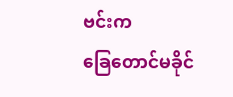ဗင်းက
ခြေတောင်မခိုင်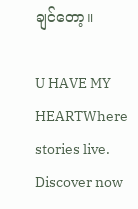ချင်တော့။

U HAVE MY HEARTWhere stories live. Discover now